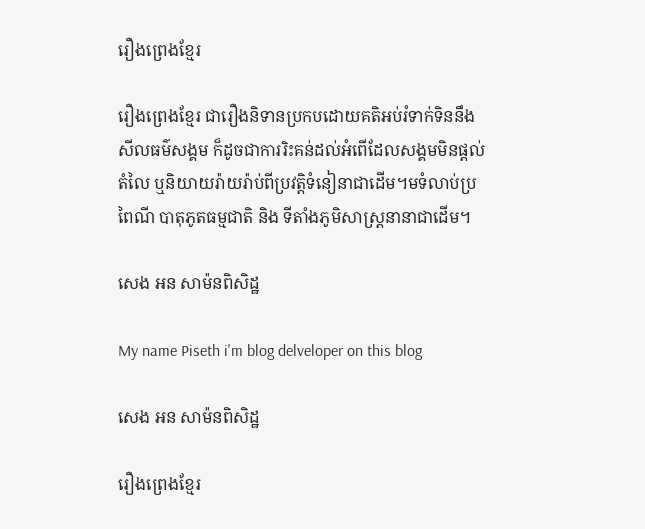រឿងព្រេងខ្មែរ

រឿងព្រេងខ្មែរ ជារឿងនិទានប្រកបដោយគតិអប់រំទាក់ទិននឹងសីលធម៌សង្គម ក៏ដូចជាការរិះគន់ដល់អំពើដែលសង្គមមិនផ្ដល់តំលៃ ឬនិយាយរ៉ាយរ៉ាប់ពីប្រវត្តិទំនៀនាជាដើម។មទំលាប់ប្រពៃណី បាតុភូតធម្មជាតិ និង ទីតាំងភូមិសាស្ត្រនានាជាដើម។

សេង អន សាម៉នពិសិដ្ឋ

My name Piseth i'm blog delveloper on this blog

សេង អន សាម៉នពិសិដ្ឋ

រឿងព្រេងខ្មែរ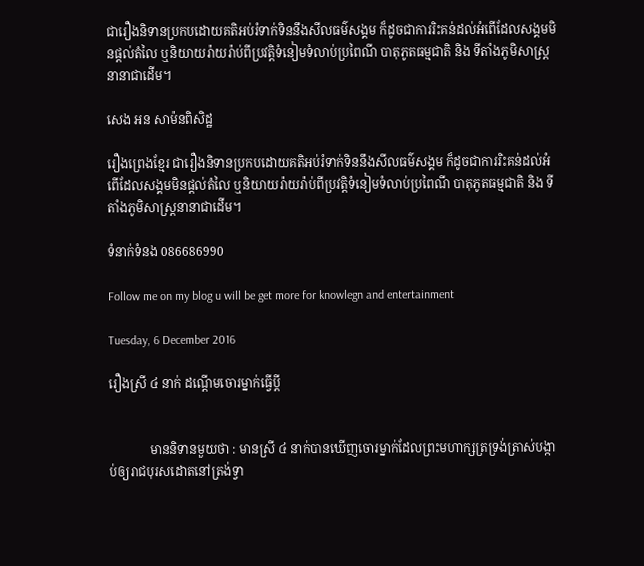ជារឿងនិទានប្រកបដោយគតិអប់រំទាក់ទិននឹងសីលធម៌សង្គម ក៏ដូចជាការរិះគន់ដល់អំពើដែលសង្គមមិនផ្ដល់តំលៃ ឬនិយាយរ៉ាយរ៉ាប់ពីប្រវត្តិទំនៀមទំលាប់ប្រពៃណី បាតុភូតធម្មជាតិ និង ទីតាំងភូមិសាស្ត្រនានាជាដើម។

សេង អន សាម៉នពិសិដ្ឋ

រឿងព្រេងខ្មែរ ជារឿងនិទានប្រកបដោយគតិអប់រំទាក់ទិននឹងសីលធម៌សង្គម ក៏ដូចជាការរិះគន់ដល់អំពើដែលសង្គមមិនផ្ដល់តំលៃ ឬនិយាយរ៉ាយរ៉ាប់ពីប្រវត្តិទំនៀមទំលាប់ប្រពៃណី បាតុភូតធម្មជាតិ និង ទីតាំងភូមិសាស្ត្រនានាជាដើម។

ទំនាក់ទំនង 086686990

Follow me on my blog u will be get more for knowlegn and entertainment

Tuesday, 6 December 2016

រឿងស្រី ៤ នាក់ ដណ្ដើមចោរម្នាក់ធ្វើប្ដី


             មាននិទានមួយថា : មានស្រី ៤ នាក់បានឃើញចោរម្នាក់ដែលព្រះមហាក្សត្រទ្រង់ត្រាស់បង្កាប់ឲ្យរាជបុរសដោតនៅត្រង់ទ្វា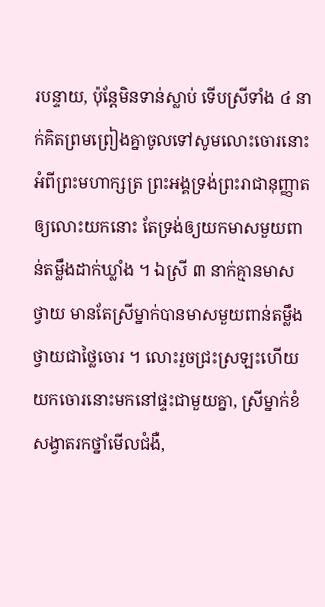របន្ទាយ, ប៉ុន្តែមិនទាន់ស្លាប់ ទើបស្រីទាំង ៤ នាក់គិតព្រមព្រៀងគ្នាចូលទៅសូមលោះចោរនោះ អំពីព្រះមហាក្សត្រ ព្រះអង្គទ្រង់ព្រះរាជានុញ្ញាតឲ្យលោះយកនោះ តែទ្រង់ឲ្យយកមាសមួយពាន់តម្លឹងដាក់ឃ្លាំង ។ ឯស្រី ៣ នាក់គ្មានមាសថ្វាយ មានតែស្រីម្នាក់បានមាសមួយពាន់តម្លឹងថ្វាយជាថ្លៃចោរ ។ លោះរួចជ្រះស្រឡះហើយយកចោរនោះមកនៅផ្ទះជាមួយគ្នា, ស្រីម្នាក់ខំសង្វាតរកថ្នាំមើលជំងឺ,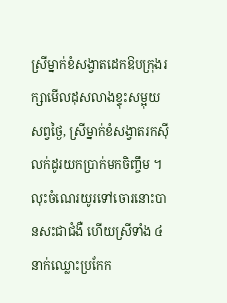ស្រីម្នាក់ខំសង្វាតដេកឱបក្រុងរក្សាមើលដុសលាងខ្ទុះសម្អុយសព្វថ្ងៃ, ស្រីម្នាក់ខំសង្វាតរកស៊ីលក់ដូរយកប្រាក់មកចិញ្ចឹម ។
លុះចំណេរយូរទៅចោរនោះបានសះជាជំងឺ ហើយស្រីទាំង ៤ នាក់ឈ្លោះប្រកែក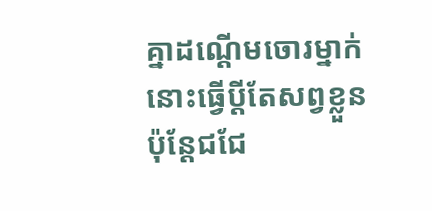គ្នាដណ្ដើមចោរម្នាក់នោះធ្វើប្ដីតែសព្វខ្លួន ប៉ុន្តែជជែ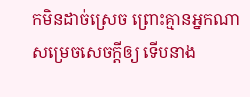កមិនដាច់ស្រេច ព្រោះគ្មានអ្នកណាសម្រេចសេចក្ដីឲ្យ ទើបនាង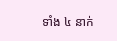ទាំង ៤ នាក់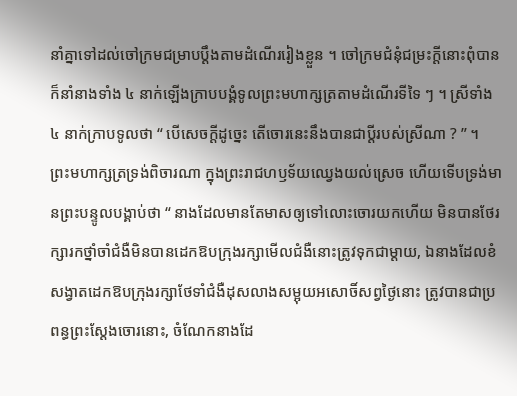នាំគ្នាទៅដល់ចៅក្រមជម្រាបប្ដឹងតាមដំណើររៀងខ្លួន ។ ចៅក្រមជំនុំជម្រះក្ដីនោះពុំបាន ក៏នាំនាងទាំង ៤ នាក់ឡើងក្រាបបង្គំទូលព្រះមហាក្សត្រតាមដំណើរទីទៃ ៗ ។ ស្រីទាំង ៤ នាក់ក្រាបទូលថា “ បើសេចក្ដីដូច្នេះ តើចោរនេះនឹងបានជាប្ដីរបស់ស្រីណា ? ” ។
ព្រះមហាក្សត្រទ្រង់ពិចារណា ក្នុងព្រះរាជហឫទ័យឈ្វេងយល់ស្រេច ហើយទើបទ្រង់មានព្រះបន្ទូលបង្គាប់ថា “ នាងដែលមានតែមាសឲ្យទៅលោះចោរយកហើយ មិនបានថែរក្សារកថ្នាំចាំជំងឺមិនបានដេកឱបក្រុងរក្សាមើលជំងឺនោះត្រូវទុកជាម្ដាយ, ឯនាងដែលខំសង្វាតដេកឱបក្រុងរក្សាថែទាំជំងឺដុសលាងសម្អុយអសោចិ៍សព្វថ្ងៃនោះ ត្រូវបានជាប្រពន្ធព្រះស្ដែងចោរនោះ, ចំណែកនាងដែ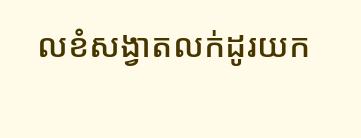លខំសង្វាតលក់ដូរយក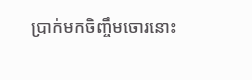ប្រាក់មកចិញ្ចឹមចោរនោះ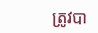ត្រូវបា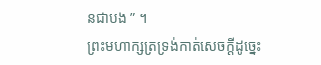នជាបង ” ។
ព្រះមហាក្សត្រទ្រង់កាត់សេចក្ដីដូច្នេះ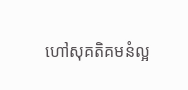ហៅសុគតិគមនំល្អ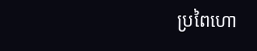ប្រពៃហោ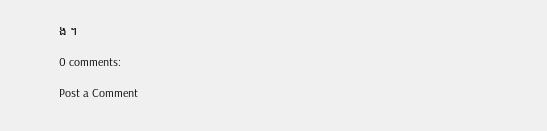ង ។

0 comments:

Post a Comment